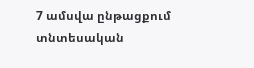7 ամսվա ընթացքում տնտեսական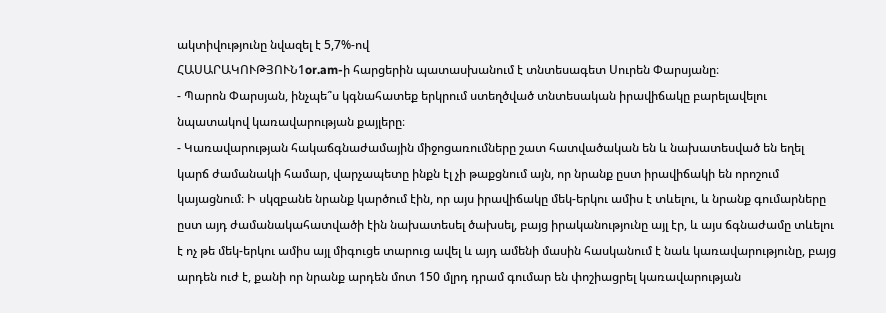ակտիվությունը նվազել է 5,7%-ով
ՀԱՍԱՐԱԿՈՒԹՅՈՒՆ1or.am-ի հարցերին պատասխանում է տնտեսագետ Սուրեն Փարսյանը։
- Պարոն Փարսյան, ինչպե՞ս կգնահատեք երկրում ստեղծված տնտեսական իրավիճակը բարելավելու նպատակով կառավարության քայլերը։
- Կառավարության հակաճգնաժամային միջոցառումները շատ հատվածական են և նախատեսված են եղել կարճ ժամանակի համար, վարչապետը ինքն էլ չի թաքցնում այն, որ նրանք ըստ իրավիճակի են որոշում կայացնում։ Ի սկզբանե նրանք կարծում էին, որ այս իրավիճակը մեկ-երկու ամիս է տևելու, և նրանք գումարները ըստ այդ ժամանակահատվածի էին նախատեսել ծախսել, բայց իրականությունը այլ էր, և այս ճգնաժամը տևելու է ոչ թե մեկ-երկու ամիս այլ միգուցե տարուց ավել և այդ ամենի մասին հասկանում է նաև կառավարությունը, բայց արդեն ուժ է, քանի որ նրանք արդեն մոտ 150 մլրդ դրամ գումար են փոշիացրել կառավարության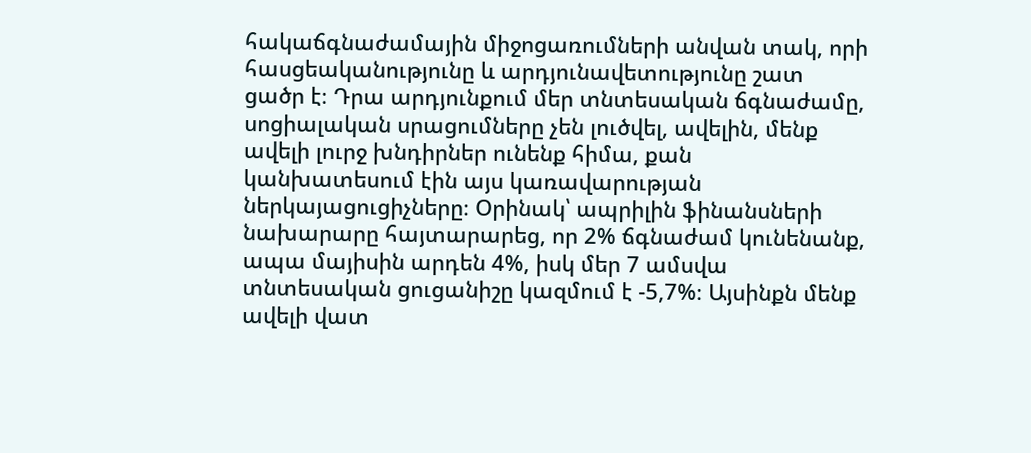հակաճգնաժամային միջոցառումների անվան տակ, որի հասցեականությունը և արդյունավետությունը շատ ցածր է։ Դրա արդյունքում մեր տնտեսական ճգնաժամը, սոցիալական սրացումները չեն լուծվել, ավելին, մենք ավելի լուրջ խնդիրներ ունենք հիմա, քան կանխատեսում էին այս կառավարության ներկայացուցիչները։ Օրինակ՝ ապրիլին ֆինանսների նախարարը հայտարարեց, որ 2% ճգնաժամ կունենանք, ապա մայիսին արդեն 4%, իսկ մեր 7 ամսվա տնտեսական ցուցանիշը կազմում է -5,7%։ Այսինքն մենք ավելի վատ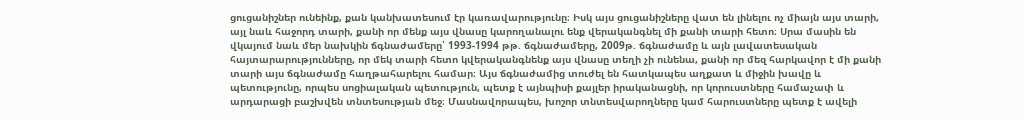ցուցանիշներ ունեինք, քան կանխատեսում էր կառավարությունը։ Իսկ այս ցուցանիշները վատ են լինելու ոչ միայն այս տարի, այլ նաև հաջորդ տարի, քանի որ մենք այս վնասը կարողանալու ենք վերականգնել մի քանի տարի հետո։ Սրա մասին են վկայում նաև մեր նախկին ճգնաժամերը՝ 1993-1994 թթ. ճգնաժամերը, 2009թ. ճգնաժամը և այն լավատեսական հայտարարությունները, որ մեկ տարի հետո կվերականգնենք այս վնասը տեղի չի ունենա, քանի որ մեզ հարկավոր է մի քանի տարի այս ճգնաժամը հաղթահարելու համար։ Այս ճգնաժամից տուժել են հատկապես աղքատ և միջին խավը և պետությունը, որպես սոցիալական պետություն, պետք է այնպիսի քայլեր իրականացնի, որ կորուստները համաչափ և արդարացի բաշխվեն տնտեսության մեջ։ Մասնավորապես, խոշոր տնտեսվարողները կամ հարուստները պետք է ավելի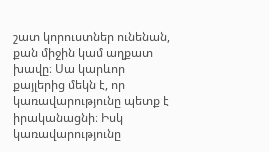շատ կորուստներ ունենան, քան միջին կամ աղքատ խավը։ Սա կարևոր քայլերից մեկն է, որ կառավարությունը պետք է իրականացնի։ Իսկ կառավարությունը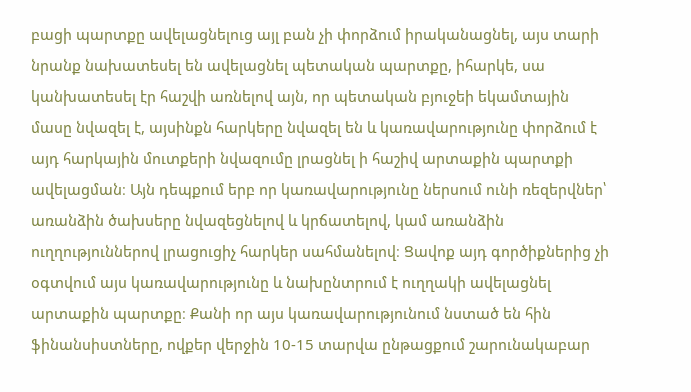բացի պարտքը ավելացնելուց այլ բան չի փորձում իրականացնել, այս տարի նրանք նախատեսել են ավելացնել պետական պարտքը, իհարկե, սա կանխատեսել էր հաշվի առնելով այն, որ պետական բյուջեի եկամտային մասը նվազել է, այսինքն հարկերը նվազել են և կառավարությունը փորձում է այդ հարկային մուտքերի նվազումը լրացնել ի հաշիվ արտաքին պարտքի ավելացման։ Այն դեպքում երբ որ կառավարությունը ներսում ունի ռեզերվներ՝ առանձին ծախսերը նվազեցնելով և կրճատելով, կամ առանձին ուղղություններով լրացուցիչ հարկեր սահմանելով։ Ցավոք այդ գործիքներից չի օգտվում այս կառավարությունը և նախընտրում է ուղղակի ավելացնել արտաքին պարտքը։ Քանի որ այս կառավարությունում նստած են հին ֆինանսիստները, ովքեր վերջին 10-15 տարվա ընթացքում շարունակաբար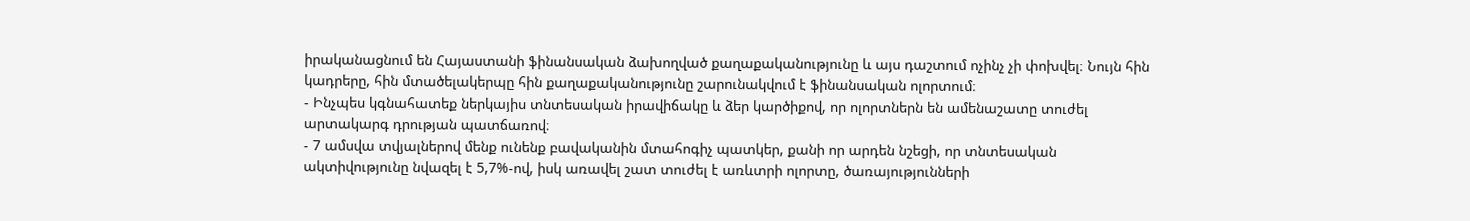իրականացնում են Հայաստանի ֆինանսական ձախողված քաղաքականությունը և այս դաշտում ոչինչ չի փոխվել։ Նույն հին կադրերը, հին մտածելակերպը հին քաղաքականությունը շարունակվում է ֆինանսական ոլորտում։
- Ինչպես կգնահատեք ներկայիս տնտեսական իրավիճակը և ձեր կարծիքով, որ ոլորտներն են ամենաշատը տուժել արտակարգ դրության պատճառով։
- 7 ամսվա տվյալներով մենք ունենք բավականին մտահոգիչ պատկեր, քանի որ արդեն նշեցի, որ տնտեսական ակտիվությունը նվազել է 5,7%-ով, իսկ առավել շատ տուժել է առևտրի ոլորտը, ծառայությունների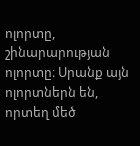ոլորտը, շինարարության ոլորտը։ Սրանք այն ոլորտներն են, որտեղ մեծ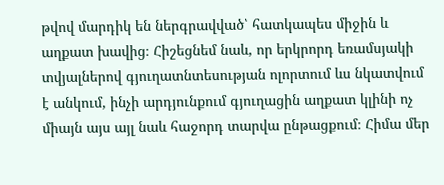թվով մարդիկ են ներգրավված՝ հատկապես միջին և աղքատ խավից։ Հիշեցնեմ նաև, որ երկրորդ եռամսյակի տվյալներով գյուղատնտեսության ոլորտում ևս նկատվում է անկում, ինչի արդյունքում գյուղացին աղքատ կլինի ոչ միայն այս այլ նաև հաջորդ տարվա ընթացքում։ Հիմա մեր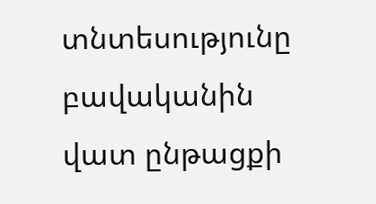տնտեսությունը բավականին վատ ընթացքի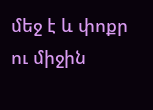մեջ է և փոքր ու միջին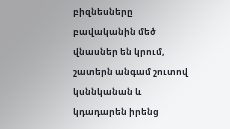բիզնեսները բավականին մեծ վնասներ են կրում, շատերն անգամ շուտով կսննկանան և կդադարեն իրենց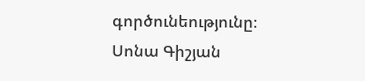գործունեությունը։
Սոնա Գիշյան